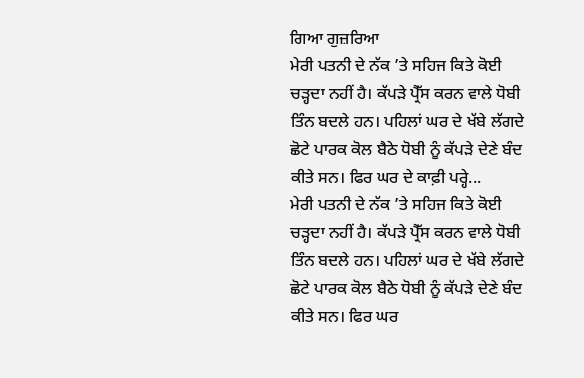ਗਿਆ ਗੁਜ਼ਰਿਆ
ਮੇਰੀ ਪਤਨੀ ਦੇ ਨੱਕ ’ਤੇ ਸਹਿਜ ਕਿਤੇ ਕੋਈ ਚੜ੍ਹਦਾ ਨਹੀਂ ਹੈ। ਕੱਪੜੇ ਪ੍ਰੈੱਸ ਕਰਨ ਵਾਲੇ ਧੋਬੀ ਤਿੰਨ ਬਦਲੇ ਹਨ। ਪਹਿਲਾਂ ਘਰ ਦੇ ਖੱਬੇ ਲੱਗਦੇ ਛੋਟੇ ਪਾਰਕ ਕੋਲ ਬੈਠੇ ਧੋਬੀ ਨੂੰ ਕੱਪੜੇ ਦੇਣੇ ਬੰਦ ਕੀਤੇ ਸਨ। ਫਿਰ ਘਰ ਦੇ ਕਾਫ਼ੀ ਪਰ੍ਹੇ...
ਮੇਰੀ ਪਤਨੀ ਦੇ ਨੱਕ ’ਤੇ ਸਹਿਜ ਕਿਤੇ ਕੋਈ ਚੜ੍ਹਦਾ ਨਹੀਂ ਹੈ। ਕੱਪੜੇ ਪ੍ਰੈੱਸ ਕਰਨ ਵਾਲੇ ਧੋਬੀ ਤਿੰਨ ਬਦਲੇ ਹਨ। ਪਹਿਲਾਂ ਘਰ ਦੇ ਖੱਬੇ ਲੱਗਦੇ ਛੋਟੇ ਪਾਰਕ ਕੋਲ ਬੈਠੇ ਧੋਬੀ ਨੂੰ ਕੱਪੜੇ ਦੇਣੇ ਬੰਦ ਕੀਤੇ ਸਨ। ਫਿਰ ਘਰ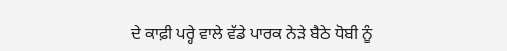ਦੇ ਕਾਫ਼ੀ ਪਰ੍ਹੇ ਵਾਲੇ ਵੱਡੇ ਪਾਰਕ ਨੇੜੇ ਬੈਠੇ ਧੋਬੀ ਨੂੰ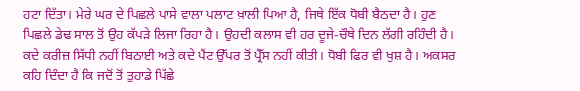ਹਟਾ ਦਿੱਤਾ। ਮੇਰੇ ਘਰ ਦੇ ਪਿਛਲੇ ਪਾਸੇ ਵਾਲਾ ਪਲਾਟ ਖ਼ਾਲੀ ਪਿਆ ਹੈ, ਜਿਥੇ ਇੱਕ ਧੋਬੀ ਬੈਠਦਾ ਹੈ। ਹੁਣ ਪਿਛਲੇ ਡੇਢ ਸਾਲ ਤੋਂ ਉਹ ਕੱਪੜੇ ਲਿਜਾ ਰਿਹਾ ਹੈ। ਉਹਦੀ ਕਲਾਸ ਵੀ ਹਰ ਦੂਜੇ-ਚੌਥੇ ਦਿਨ ਲੱਗੀ ਰਹਿੰਦੀ ਹੈ। ਕਦੇ ਕਰੀਜ਼ ਸਿੱਧੀ ਨਹੀਂ ਬਿਠਾਈ ਅਤੇ ਕਦੇ ਪੈਂਟ ਉੱਪਰ ਤੋਂ ਪ੍ਰੈੱਸ ਨਹੀਂ ਕੀਤੀ। ਧੋਬੀ ਫਿਰ ਵੀ ਖੁਸ਼ ਹੈ। ਅਕਸਰ ਕਹਿ ਦਿੰਦਾ ਹੈ ਕਿ ਜਦੋਂ ਤੋਂ ਤੁਹਾਡੇ ਪਿੱਛੇ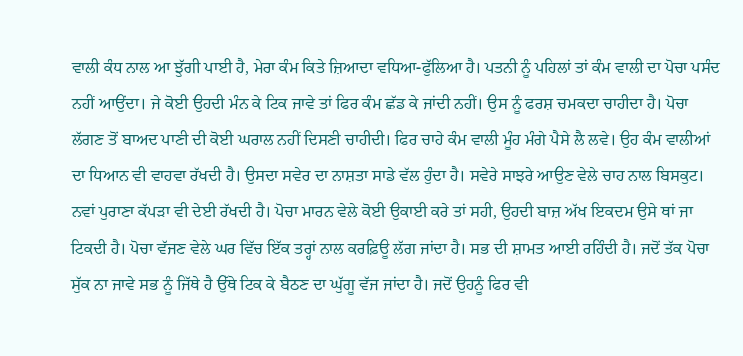ਵਾਲੀ ਕੰਧ ਨਾਲ ਆ ਝੁੱਗੀ ਪਾਈ ਹੈ, ਮੇਰਾ ਕੰਮ ਕਿਤੇ ਜ਼ਿਆਦਾ ਵਧਿਆ-ਫੁੱਲਿਆ ਹੈ। ਪਤਨੀ ਨੂੰ ਪਹਿਲਾਂ ਤਾਂ ਕੰਮ ਵਾਲੀ ਦਾ ਪੋਚਾ ਪਸੰਦ ਨਹੀਂ ਆਉਂਦਾ। ਜੇ ਕੋਈ ਉਹਦੀ ਮੰਨ ਕੇ ਟਿਕ ਜਾਵੇ ਤਾਂ ਫਿਰ ਕੰਮ ਛੱਡ ਕੇ ਜਾਂਦੀ ਨਹੀਂ। ਉਸ ਨੂੰ ਫਰਸ਼ ਚਮਕਦਾ ਚਾਹੀਦਾ ਹੈ। ਪੋਚਾ ਲੱਗਣ ਤੋਂ ਬਾਅਦ ਪਾਣੀ ਦੀ ਕੋਈ ਘਰਾਲ ਨਹੀਂ ਦਿਸਣੀ ਚਾਹੀਦੀ। ਫਿਰ ਚਾਹੇ ਕੰਮ ਵਾਲੀ ਮੂੰਹ ਮੰਗੇ ਪੈਸੇ ਲੈ ਲਵੇ। ਉਹ ਕੰਮ ਵਾਲੀਆਂ ਦਾ ਧਿਆਨ ਵੀ ਵਾਹਵਾ ਰੱਖਦੀ ਹੈ। ਉਸਦਾ ਸਵੇਰ ਦਾ ਨਾਸ਼ਤਾ ਸਾਡੇ ਵੱਲ ਹੁੰਦਾ ਹੈ। ਸਵੇਰੇ ਸਾਝਰੇ ਆਉਣ ਵੇਲੇ ਚਾਹ ਨਾਲ ਬਿਸਕੁਟ। ਨਵਾਂ ਪੁਰਾਣਾ ਕੱਪੜਾ ਵੀ ਦੇਈ ਰੱਖਦੀ ਹੈ। ਪੋਚਾ ਮਾਰਨ ਵੇਲੇ ਕੋਈ ਉਕਾਈ ਕਰੇ ਤਾਂ ਸਹੀ, ਉਹਦੀ ਬਾਜ਼ ਅੱਖ ਇਕਦਮ ਉਸੇ ਥਾਂ ਜਾ ਟਿਕਦੀ ਹੈ। ਪੋਚਾ ਵੱਜਣ ਵੇਲੇ ਘਰ ਵਿੱਚ ਇੱਕ ਤਰ੍ਹਾਂ ਨਾਲ ਕਰਫ਼ਿਊ ਲੱਗ ਜਾਂਦਾ ਹੈ। ਸਭ ਦੀ ਸ਼ਾਮਤ ਆਈ ਰਹਿੰਦੀ ਹੈ। ਜਦੋਂ ਤੱਕ ਪੋਚਾ ਸੁੱਕ ਨਾ ਜਾਵੇ ਸਭ ਨੂੰ ਜਿੱਥੇ ਹੈ ਉੱਥੇ ਟਿਕ ਕੇ ਬੈਠਣ ਦਾ ਘੁੱਗੂ ਵੱਜ ਜਾਂਦਾ ਹੈ। ਜਦੋਂ ਉਹਨੂੰ ਫਿਰ ਵੀ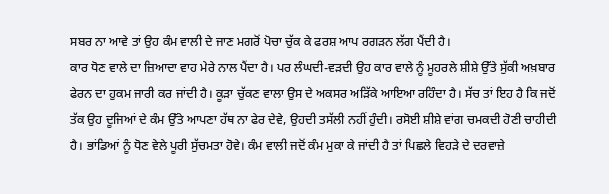ਸਬਰ ਨਾ ਆਵੇ ਤਾਂ ਉਹ ਕੰਮ ਵਾਲੀ ਦੇ ਜਾਣ ਮਗਰੋਂ ਪੋਚਾ ਚੁੱਕ ਕੇ ਫਰਸ਼ ਆਪ ਰਗੜਨ ਲੱਗ ਪੈਂਦੀ ਹੈ।
ਕਾਰ ਧੋਣ ਵਾਲੇ ਦਾ ਜ਼ਿਆਦਾ ਵਾਹ ਮੇਰੇ ਨਾਲ ਪੈਂਦਾ ਹੈ। ਪਰ ਲੰਘਦੀ-ਵੜਦੀ ਉਹ ਕਾਰ ਵਾਲੇ ਨੂੰ ਮੂਹਰਲੇ ਸ਼ੀਸ਼ੇ ਉੱਤੇ ਸੁੱਕੀ ਅਖ਼ਬਾਰ ਫੇਰਨ ਦਾ ਹੁਕਮ ਜਾਰੀ ਕਰ ਜਾਂਦੀ ਹੈ। ਕੂੜਾ ਚੁੱਕਣ ਵਾਲਾ ਉਸ ਦੇ ਅਕਸਰ ਅੜਿੱਕੇ ਆਇਆ ਰਹਿੰਦਾ ਹੈ। ਸੱਚ ਤਾਂ ਇਹ ਹੈ ਕਿ ਜਦੋਂ ਤੱਕ ਉਹ ਦੂਜਿਆਂ ਦੇ ਕੰਮ ਉੱਤੇ ਆਪਣਾ ਹੱਥ ਨਾ ਫੇਰ ਦੇਵੇ, ਉਹਦੀ ਤਸੱਲੀ ਨਹੀਂ ਹੁੰਦੀ। ਰਸੋਈ ਸ਼ੀਸ਼ੇ ਵਾਂਗ ਚਮਕਦੀ ਹੋਣੀ ਚਾਹੀਦੀ ਹੈ। ਭਾਂਡਿਆਂ ਨੂੰ ਧੋਣ ਵੇਲੇ ਪੂਰੀ ਸੁੱਚਮਤਾ ਹੋਵੇ। ਕੰਮ ਵਾਲੀ ਜਦੋਂ ਕੰਮ ਮੁਕਾ ਕੇ ਜਾਂਦੀ ਹੈ ਤਾਂ ਪਿਛਲੇ ਵਿਹੜੇ ਦੇ ਦਰਵਾਜ਼ੇ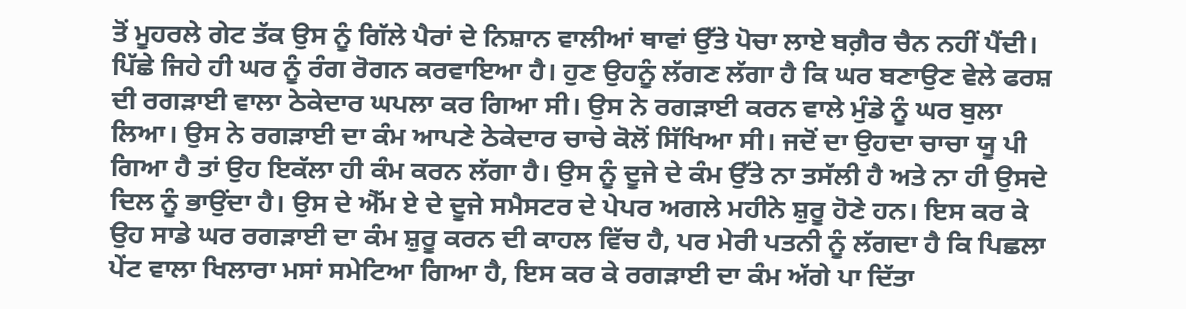ਤੋਂ ਮੂਹਰਲੇ ਗੇਟ ਤੱਕ ਉਸ ਨੂੰ ਗਿੱਲੇ ਪੈਰਾਂ ਦੇ ਨਿਸ਼ਾਨ ਵਾਲੀਆਂ ਥਾਵਾਂ ਉੱਤੇ ਪੋਚਾ ਲਾਏ ਬਗ਼ੈਰ ਚੈਨ ਨਹੀਂ ਪੈਂਦੀ।
ਪਿੱਛੇ ਜਿਹੇ ਹੀ ਘਰ ਨੂੰ ਰੰਗ ਰੋਗਨ ਕਰਵਾਇਆ ਹੈ। ਹੁਣ ਉਹਨੂੰ ਲੱਗਣ ਲੱਗਾ ਹੈ ਕਿ ਘਰ ਬਣਾਉਣ ਵੇਲੇ ਫਰਸ਼ ਦੀ ਰਗੜਾਈ ਵਾਲਾ ਠੇਕੇਦਾਰ ਘਪਲਾ ਕਰ ਗਿਆ ਸੀ। ਉਸ ਨੇ ਰਗੜਾਈ ਕਰਨ ਵਾਲੇ ਮੁੰਡੇ ਨੂੰ ਘਰ ਬੁਲਾ ਲਿਆ। ਉਸ ਨੇ ਰਗੜਾਈ ਦਾ ਕੰਮ ਆਪਣੇ ਠੇਕੇਦਾਰ ਚਾਚੇ ਕੋਲੋਂ ਸਿੱਖਿਆ ਸੀ। ਜਦੋਂ ਦਾ ਉਹਦਾ ਚਾਚਾ ਯੂ ਪੀ ਗਿਆ ਹੈ ਤਾਂ ਉਹ ਇਕੱਲਾ ਹੀ ਕੰਮ ਕਰਨ ਲੱਗਾ ਹੈ। ਉਸ ਨੂੰ ਦੂਜੇ ਦੇ ਕੰਮ ਉੱਤੇ ਨਾ ਤਸੱਲੀ ਹੈ ਅਤੇ ਨਾ ਹੀ ਉਸਦੇ ਦਿਲ ਨੂੰ ਭਾਉਂਦਾ ਹੈ। ਉਸ ਦੇ ਐੱਮ ਏ ਦੇ ਦੂਜੇ ਸਮੈਸਟਰ ਦੇ ਪੇਪਰ ਅਗਲੇ ਮਹੀਨੇ ਸ਼ੁਰੂ ਹੋਣੇ ਹਨ। ਇਸ ਕਰ ਕੇ ਉਹ ਸਾਡੇ ਘਰ ਰਗੜਾਈ ਦਾ ਕੰਮ ਸ਼ੁਰੂ ਕਰਨ ਦੀ ਕਾਹਲ ਵਿੱਚ ਹੈ, ਪਰ ਮੇਰੀ ਪਤਨੀ ਨੂੰ ਲੱਗਦਾ ਹੈ ਕਿ ਪਿਛਲਾ ਪੇਂਟ ਵਾਲਾ ਖਿਲਾਰਾ ਮਸਾਂ ਸਮੇਟਿਆ ਗਿਆ ਹੈ, ਇਸ ਕਰ ਕੇ ਰਗੜਾਈ ਦਾ ਕੰਮ ਅੱਗੇ ਪਾ ਦਿੱਤਾ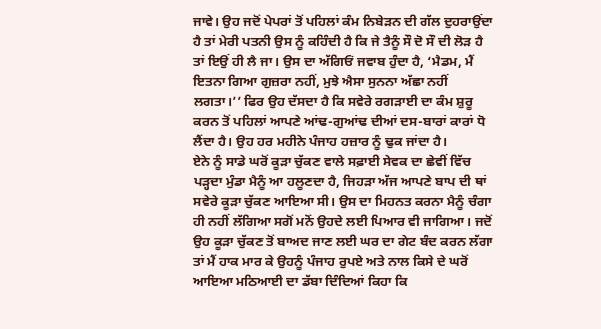ਜਾਵੇ। ਉਹ ਜਦੋਂ ਪੇਪਰਾਂ ਤੋਂ ਪਹਿਲਾਂ ਕੰਮ ਨਿਬੇੜਨ ਦੀ ਗੱਲ ਦੁਹਰਾਉਂਦਾ ਹੈ ਤਾਂ ਮੇਰੀ ਪਤਨੀ ਉਸ ਨੂੰ ਕਹਿੰਦੀ ਹੈ ਕਿ ਜੇ ਤੈਨੂੰ ਸੌ ਦੋ ਸੌ ਦੀ ਲੋੜ ਹੈ ਤਾਂ ਇਉਂ ਹੀ ਲੈ ਜਾ। ਉਸ ਦਾ ਅੱਗਿਓਂ ਜਵਾਬ ਹੁੰਦਾ ਹੈ, ‘ਮੈਡਮ, ਮੈਂ ਇਤਨਾ ਗਿਆ ਗੁਜ਼ਰਾ ਨਹੀਂ, ਮੁਝੇ ਐਸਾ ਸੁਨਨਾ ਅੱਛਾ ਨਹੀਂ ਲਗਤਾ।’’ ਫਿਰ ਉਹ ਦੱਸਦਾ ਹੈ ਕਿ ਸਵੇਰੇ ਰਗੜਾਈ ਦਾ ਕੰਮ ਸ਼ੁਰੂ ਕਰਨ ਤੋਂ ਪਹਿਲਾਂ ਆਪਣੇ ਆਂਢ-ਗੁਆਂਢ ਦੀਆਂ ਦਸ-ਬਾਰਾਂ ਕਾਰਾਂ ਧੋ ਲੈਂਦਾ ਹੈ। ਉਹ ਹਰ ਮਹੀਨੇ ਪੰਜਾਹ ਹਜ਼ਾਰ ਨੂੰ ਢੁਕ ਜਾਂਦਾ ਹੈ।
ਏਨੇ ਨੂੰ ਸਾਡੇ ਘਰੋਂ ਕੂੜਾ ਚੁੱਕਣ ਵਾਲੇ ਸਫ਼ਾਈ ਸੇਵਕ ਦਾ ਛੇਵੀਂ ਵਿੱਚ ਪੜ੍ਹਦਾ ਮੁੰਡਾ ਮੈਨੂੰ ਆ ਹਲੂਣਦਾ ਹੈ, ਜਿਹੜਾ ਅੱਜ ਆਪਣੇ ਬਾਪ ਦੀ ਥਾਂ ਸਵੇਰੇ ਕੂੜਾ ਚੁੱਕਣ ਆਇਆ ਸੀ। ਉਸ ਦਾ ਮਿਹਨਤ ਕਰਨਾ ਮੈਨੂੰ ਚੰਗਾ ਹੀ ਨਹੀਂ ਲੱਗਿਆ ਸਗੋਂ ਮਨੋਂ ਉਹਦੇ ਲਈ ਪਿਆਰ ਵੀ ਜਾਗਿਆ। ਜਦੋਂ ਉਹ ਕੂੜਾ ਚੁੱਕਣ ਤੋਂ ਬਾਅਦ ਜਾਣ ਲਈ ਘਰ ਦਾ ਗੇਟ ਬੰਦ ਕਰਨ ਲੱਗਾ ਤਾਂ ਮੈਂ ਹਾਕ ਮਾਰ ਕੇ ਉਹਨੂੰ ਪੰਜਾਹ ਰੁਪਏ ਅਤੇ ਨਾਲ ਕਿਸੇ ਦੇ ਘਰੋਂ ਆਇਆ ਮਠਿਆਈ ਦਾ ਡੱਬਾ ਦਿੰਦਿਆਂ ਕਿਹਾ ਕਿ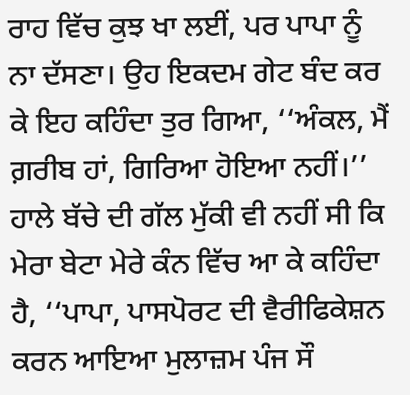ਰਾਹ ਵਿੱਚ ਕੁਝ ਖਾ ਲਈਂ, ਪਰ ਪਾਪਾ ਨੂੰ ਨਾ ਦੱਸਣਾ। ਉਹ ਇਕਦਮ ਗੇਟ ਬੰਦ ਕਰ ਕੇ ਇਹ ਕਹਿੰਦਾ ਤੁਰ ਗਿਆ, ‘‘ਅੰਕਲ, ਮੈਂ ਗ਼ਰੀਬ ਹਾਂ, ਗਿਰਿਆ ਹੋਇਆ ਨਹੀਂ।’’ ਹਾਲੇ ਬੱਚੇ ਦੀ ਗੱਲ ਮੁੱਕੀ ਵੀ ਨਹੀਂ ਸੀ ਕਿ ਮੇਰਾ ਬੇਟਾ ਮੇਰੇ ਕੰਨ ਵਿੱਚ ਆ ਕੇ ਕਹਿੰਦਾ ਹੈ, ‘‘ਪਾਪਾ, ਪਾਸਪੋਰਟ ਦੀ ਵੈਰੀਫਿਕੇਸ਼ਨ ਕਰਨ ਆਇਆ ਮੁਲਾਜ਼ਮ ਪੰਜ ਸੌ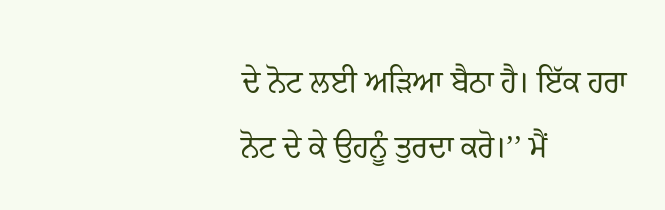ਦੇ ਨੋਟ ਲਈ ਅੜਿਆ ਬੈਠਾ ਹੈ। ਇੱਕ ਹਰਾ ਨੋਟ ਦੇ ਕੇ ਉਹਨੂੰ ਤੁਰਦਾ ਕਰੋ।’’ ਮੈਂ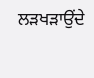ਲੜਖੜਾਉਂਦੇ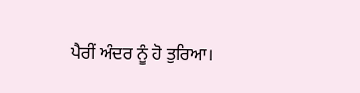ਪੈਰੀਂ ਅੰਦਰ ਨੂੰ ਹੋ ਤੁਰਿਆ।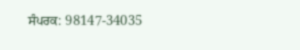ਸੰਪਰਕ: 98147-34035